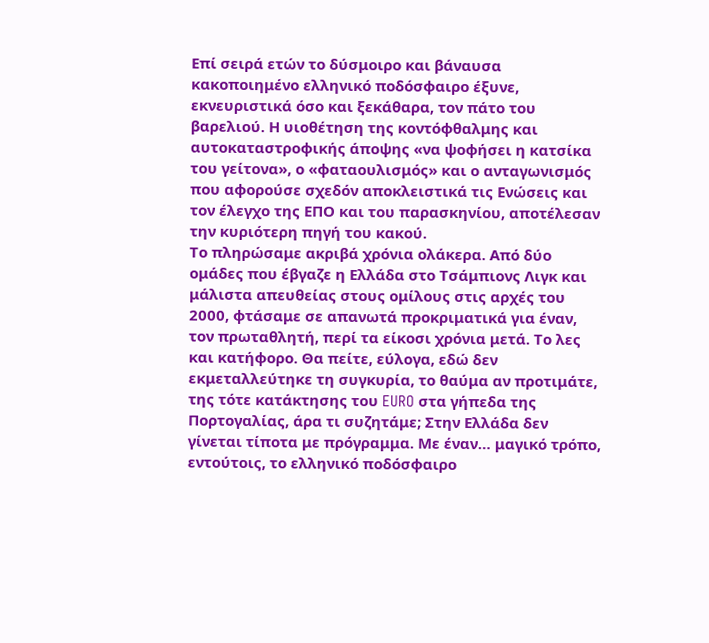Επί σειρά ετών το δύσμοιρο και βάναυσα κακοποιημένο ελληνικό ποδόσφαιρο έξυνε, εκνευριστικά όσο και ξεκάθαρα, τον πάτο του βαρελιού. Η υιοθέτηση της κοντόφθαλμης και αυτοκαταστροφικής άποψης «να ψοφήσει η κατσίκα του γείτονα», ο «φαταουλισμός» και ο ανταγωνισμός που αφορούσε σχεδόν αποκλειστικά τις Ενώσεις και τον έλεγχο της ΕΠΟ και του παρασκηνίου, αποτέλεσαν την κυριότερη πηγή του κακού.
Το πληρώσαμε ακριβά χρόνια ολάκερα. Από δύο ομάδες που έβγαζε η Ελλάδα στο Τσάμπιονς Λιγκ και μάλιστα απευθείας στους ομίλους στις αρχές του 2000, φτάσαμε σε απανωτά προκριματικά για έναν, τον πρωταθλητή, περί τα είκοσι χρόνια μετά. Το λες και κατήφορο. Θα πείτε, εύλογα, εδώ δεν εκμεταλλεύτηκε τη συγκυρία, το θαύμα αν προτιμάτε, της τότε κατάκτησης του EURO στα γήπεδα της Πορτογαλίας, άρα τι συζητάμε; Στην Ελλάδα δεν γίνεται τίποτα με πρόγραμμα. Με έναν… μαγικό τρόπο, εντούτοις, το ελληνικό ποδόσφαιρο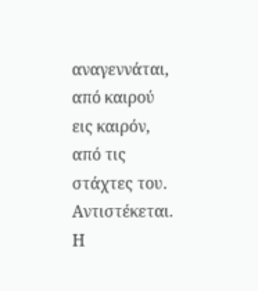αναγεννάται, από καιρού εις καιρόν, από τις στάχτες του. Αντιστέκεται.
Η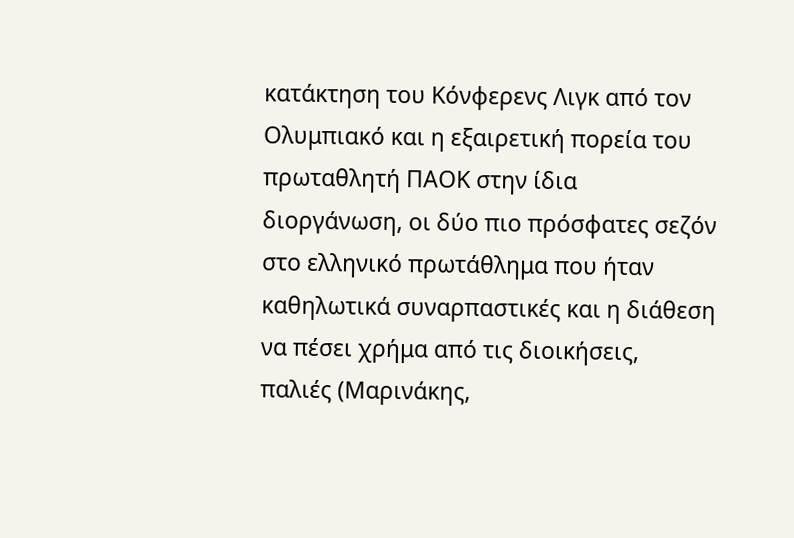κατάκτηση του Κόνφερενς Λιγκ από τον Ολυμπιακό και η εξαιρετική πορεία του πρωταθλητή ΠΑΟΚ στην ίδια διοργάνωση, οι δύο πιο πρόσφατες σεζόν στο ελληνικό πρωτάθλημα που ήταν καθηλωτικά συναρπαστικές και η διάθεση να πέσει χρήμα από τις διοικήσεις, παλιές (Μαρινάκης,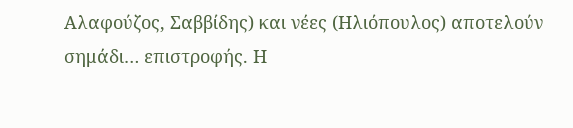Αλαφούζος, Σαββίδης) και νέες (Ηλιόπουλος) αποτελούν σημάδι… επιστροφής. Η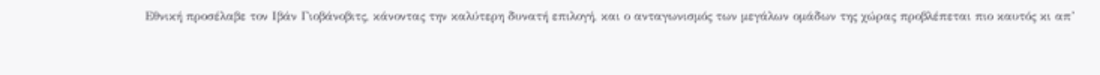Εθνική προσέλαβε τον Ιβάν Γιοβάνοβιτς, κάνοντας την καλύτερη δυνατή επιλογή, και ο ανταγωνισμός των μεγάλων ομάδων της χώρας προβλέπεται πιο καυτός κι απ’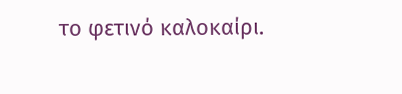το φετινό καλοκαίρι.